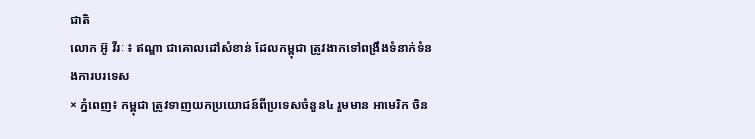ជាតិ
លោក អ៊ូ វីរៈ ៖ ឥណ្ឌា ជាគោលដៅសំខាន់ ដែលកម្ពុជា ត្រូវងាកទៅពង្រឹងទំនាក់ទំនងការបរទេស
× ភ្នំពេញ៖ កម្ពុជា ត្រូវទាញយកប្រយោជន៍ពីប្រទេសចំនួន៤ រួមមាន អាមេរិក ចិន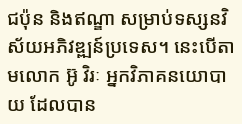ជប៉ុន និងឥណ្ឌា សម្រាប់ទស្សនវិស័យអភិវឌ្ឍន៍ប្រទេស។ នេះបើតាមលោក អ៊ូ វិរៈ អ្នកវិភាគនយោបាយ ដែលបាន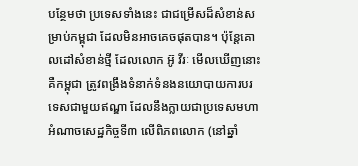បន្ថែមថា ប្រទេសទាំងនេះ ជាជម្រើសដ៏សំខាន់សម្រាប់កម្ពុជា ដែលមិនអាចគេចផុតបាន។ ប៉ុន្តែគោលដៅសំខាន់ថ្មី ដែលលោក អ៊ូ វីរៈ មើលឃើញនោះ គឺកម្ពុជា ត្រូវពង្រឹងទំនាក់ទំនងនយោបាយការបរទេសជាមួយឥណ្ឌា ដែលនឹងក្លាយជាប្រទេសមហាអំណាចសេដ្ឋកិច្ចទី៣ លើពិភពលោក (នៅឆ្នាំ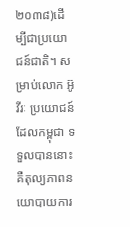២០៣៨)ដើម្បីជាប្រយោជន៍ជាតិ។ សម្រាប់លោក អ៊ូ វីរៈ ប្រយោជន៍ដែលកម្ពុជា ទទួលបាននោះ គឺតុល្យភាពនយោបាយការ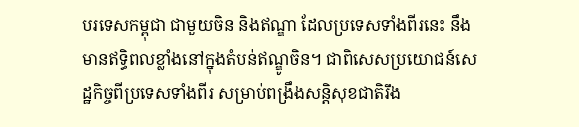បរទេសកម្ពុជា ជាមួយចិន និងឥណ្ឌា ដែលប្រទេសទាំងពីរនេះ នឹងមានឥទ្ធិពលខ្លាំងនៅក្នុងតំបន់ឥណ្ឌូចិន។ ជាពិសេសប្រយោជន៍សេដ្ឋកិច្ចពីប្រទេសទាំងពីរ សម្រាប់ពង្រឹងសន្តិសុខជាតិរឹង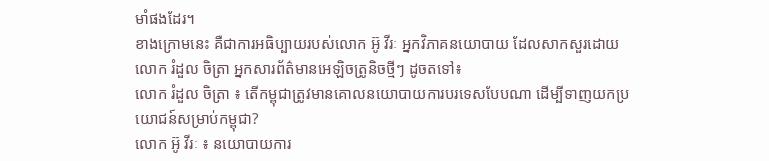មាំផងដែរ។
ខាងក្រោមនេះ គឺជាការអធិប្បាយរបស់លោក អ៊ូ វីរៈ អ្នកវិភាគនយោបាយ ដែលសាកសួរដោយលោក រំដួល ចិត្រា អ្នកសារព័ត៌មានអេឡិចត្រូនិចថ្មីៗ ដូចតទៅ៖
លោក រំដួល ចិត្រា ៖ តើកម្ពុជាត្រូវមានគោលនយោបាយការបរទេសបែបណា ដើម្បីទាញយកប្រយោជន៍សម្រាប់កម្ពុជា?
លោក អ៊ូ វីរៈ ៖ នយោបាយការ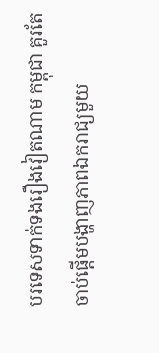បរទេសទាក់ទងរឿងវៀតណាម កម្ពុជា គួរតែចាប់ផ្ដើមបង្ហាញភាពឯករាជ្យមួយ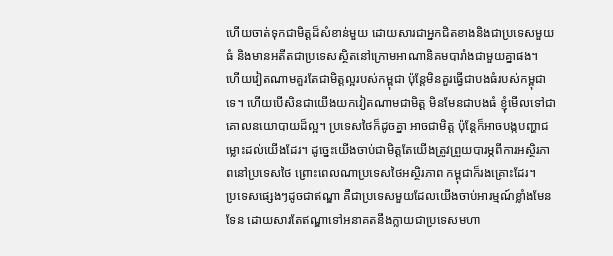ហើយចាត់ទុកជាមិត្តដ៏សំខាន់មួយ ដោយសារជាអ្នកជិតខាងនិងជាប្រទេសមួយធំ និងមានអតីតជាប្រទេសស្ថិតនៅក្រោមអាណានិគមបារាំងជាមួយគ្នាផង។ ហើយវៀតណាមគួរតែជាមិត្តល្អរបស់កម្ពុជា ប៉ុន្តែមិនគួរធ្វើជាបងធំរបស់កម្ពុជាទេ។ ហើយបើសិនជាយើងយកវៀតណាមជាមិត្ត មិនមែនជាបងធំ ខ្ញុំមើលទៅជាគោលនយោបាយដ៏ល្អ។ ប្រទេសថៃក៏ដូចគ្នា អាចជាមិត្ត ប៉ុន្តែក៏អាចបង្កបញ្ហាជម្លោះដល់យើងដែរ។ ដូច្នេះយើងចាប់ជាមិត្តតែយើងត្រូវព្រួយបារម្ភពីការអស្ថិរភាពនៅប្រទេសថៃ ព្រោះពេលណាប្រទេសថៃអស្ថិរភាព កម្ពុជាក៏រងគ្រោះដែរ។
ប្រទេសផ្សេងៗដូចជាឥណ្ឌា គឺជាប្រទេសមួយដែលយើងចាប់អារម្មណ៍ខ្លាំងមែនទែន ដោយសារតែឥណ្ឌាទៅអនាគតនឹងក្លាយជាប្រទេសមហា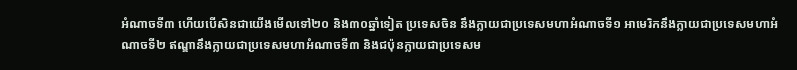អំណាចទី៣ ហើយបើសិនជាយើងមើលទៅ២០ និង៣០ឆ្នាំទៀត ប្រទេសចិន នឹងក្លាយជាប្រទេសមហាអំណាចទី១ អាមេរិកនឹងក្លាយជាប្រទេសមហាអំណាចទី២ ឥណ្ឌានឹងក្លាយជាប្រទេសមហាអំណាចទី៣ និងជប៉ុនក្លាយជាប្រទេសម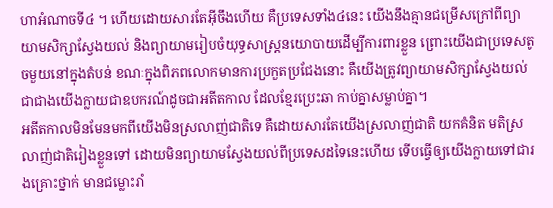ហាអំណាចទី៤ ។ ហើយដោយសារតែអ៊ីចឹងហើយ គឺប្រទេសទាំង៤នេះ យើងនឹងគ្មានជម្រើសក្រៅពីព្យាយាមសិក្សាស្វែងយល់ និងព្យាយាមរៀបចំយុទ្ធសាស្ត្រនយោបាយដើម្បីការពារខ្លួន ព្រោះយើងជាប្រទេសតូចមួយនៅក្នុងតំបន់ ខណៈក្នុងពិភពលោកមានការប្រកួតប្រជែងនោះ គឺយើងត្រូវព្យាយាមសិក្សាស្វែងយល់ជាជាងយើងក្លាយជាឧបករណ៍ដូចជាអតីតកាល ដែលខ្មែរប្រេះឆា កាប់គ្នាសម្លាប់គ្នា។
អតីតកាលមិនមែនមកពីយើងមិនស្រលាញ់ជាតិទេ គឺដោយសារតែយើងស្រលាញ់ជាតិ យកគំនិត មតិស្រលាញ់ជាតិរៀងខ្លួនទៅ ដោយមិនព្យាយាមស្វែងយល់ពីប្រទេសដទៃនេះហើយ ទើបធ្វើឲ្យយើងក្លាយទៅជារងគ្រោះថ្នាក់ មានជម្លោះរាំ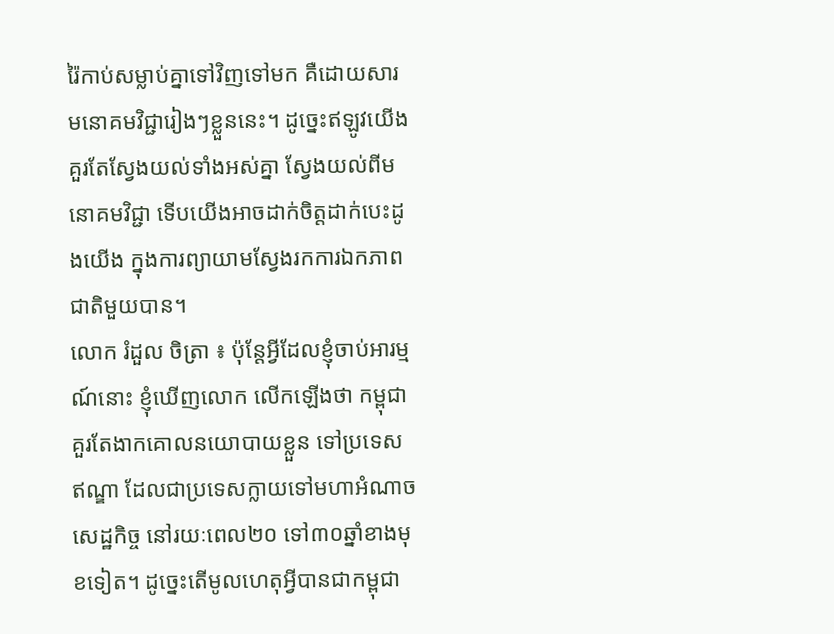រ៉ៃកាប់សម្លាប់គ្នាទៅវិញទៅមក គឺដោយសារមនោគមវិជ្ជារៀងៗខ្លួននេះ។ ដូច្នេះឥឡូវយើងគួរតែស្វែងយល់ទាំងអស់គ្នា ស្វែងយល់ពីមនោគមវិជ្ជា ទើបយើងអាចដាក់ចិត្តដាក់បេះដូងយើង ក្នុងការព្យាយាមស្វែងរកការឯកភាពជាតិមួយបាន។
លោក រំដួល ចិត្រា ៖ ប៉ុន្តែអ្វីដែលខ្ញុំចាប់អារម្មណ៍នោះ ខ្ញុំឃើញលោក លើកឡើងថា កម្ពុជា គួរតែងាកគោលនយោបាយខ្លួន ទៅប្រទេសឥណ្ឌា ដែលជាប្រទេសក្លាយទៅមហាអំណាចសេដ្ឋកិច្ច នៅរយៈពេល២០ ទៅ៣០ឆ្នាំខាងមុខទៀត។ ដូច្នេះតើមូលហេតុអ្វីបានជាកម្ពុជា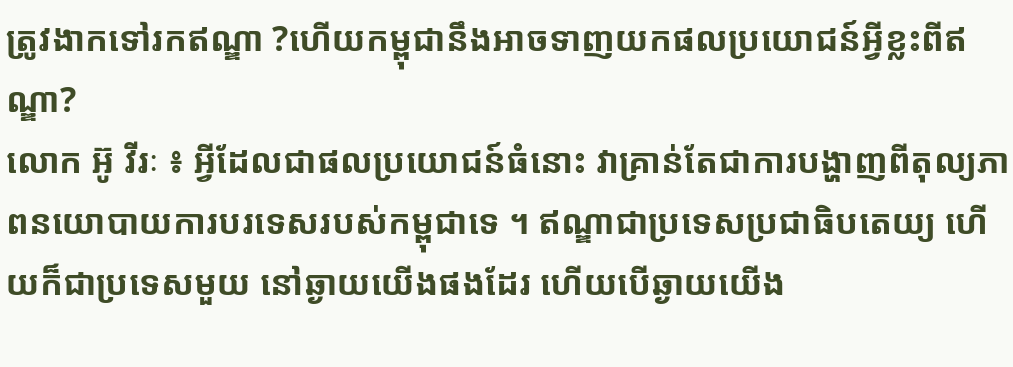ត្រូវងាកទៅរកឥណ្ឌា ?ហើយកម្ពុជានឹងអាចទាញយកផលប្រយោជន៍អ្វីខ្លះពីឥណ្ឌា?
លោក អ៊ូ វីរៈ ៖ អ្វីដែលជាផលប្រយោជន៍ធំនោះ វាគ្រាន់តែជាការបង្ហាញពីតុល្យភាពនយោបាយការបរទេសរបស់កម្ពុជាទេ ។ ឥណ្ឌាជាប្រទេសប្រជាធិបតេយ្យ ហើយក៏ជាប្រទេសមួយ នៅឆ្ងាយយើងផងដែរ ហើយបើឆ្ងាយយើង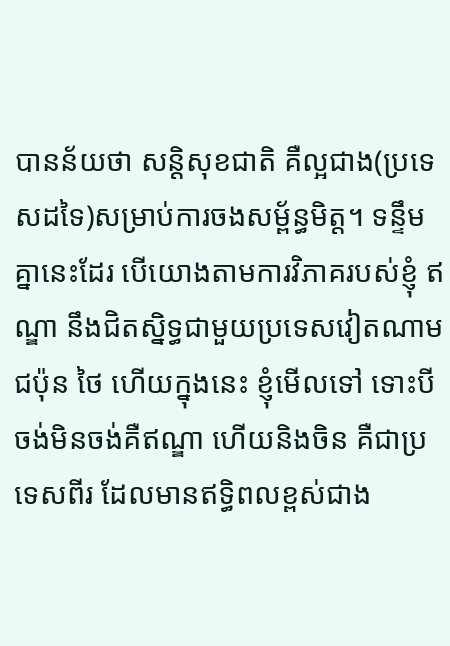បានន័យថា សន្តិសុខជាតិ គឺល្អជាង(ប្រទេសដទៃ)សម្រាប់ការចងសម្ព័ន្ធមិត្ត។ ទន្ទឹមគ្នានេះដែរ បើយោងតាមការវិភាគរបស់ខ្ញុំ ឥណ្ឌា នឹងជិតស្និទ្ធជាមួយប្រទេសវៀតណាម ជប៉ុន ថៃ ហើយក្នុងនេះ ខ្ញុំមើលទៅ ទោះបីចង់មិនចង់គឺឥណ្ឌា ហើយនិងចិន គឺជាប្រទេសពីរ ដែលមានឥទ្ធិពលខ្ពស់ជាង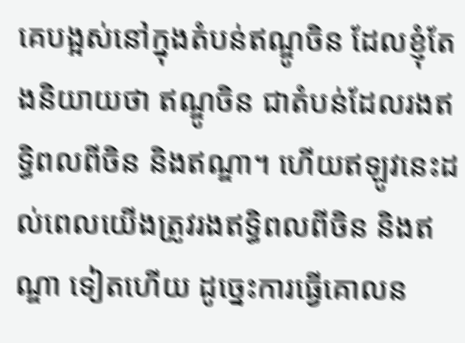គេបង្អស់នៅក្នុងតំបន់ឥណ្ឌូចិន ដែលខ្ញុំតែងនិយាយថា ឥណ្ឌូចិន ជាតំបន់ដែលរងឥទ្ធិពលពីចិន និងឥណ្ឌា។ ហើយឥឡូវនេះដល់ពេលយើងត្រូវរងឥទ្ធិពលពីចិន និងឥណ្ឌា ទៀតហើយ ដូច្នេះការធ្វើគោលន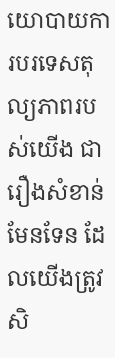យោបាយការបរទេសតុល្យភាពរបស់យើង ជារឿងសំខាន់មែនទែន ដែលយើងត្រូវសិ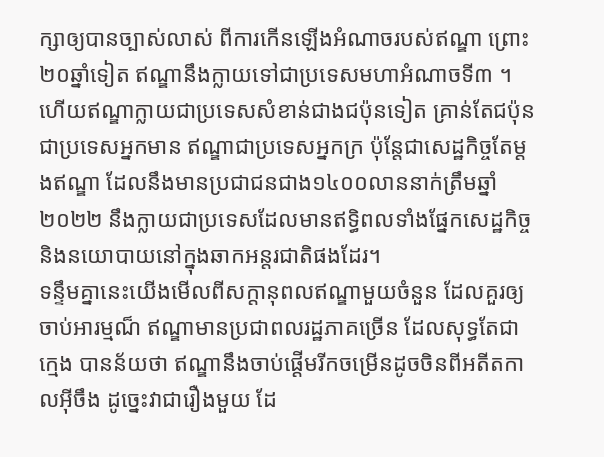ក្សាឲ្យបានច្បាស់លាស់ ពីការកើនឡើងអំណាចរបស់ឥណ្ឌា ព្រោះ២០ឆ្នាំទៀត ឥណ្ឌានឹងក្លាយទៅជាប្រទេសមហាអំណាចទី៣ ។ ហើយឥណ្ឌាក្លាយជាប្រទេសសំខាន់ជាងជប៉ុនទៀត គ្រាន់តែជប៉ុនជាប្រទេសអ្នកមាន ឥណ្ឌាជាប្រទេសអ្នកក្រ ប៉ុន្តែជាសេដ្ឋកិច្ចតែម្ដងឥណ្ឌា ដែលនឹងមានប្រជាជនជាង១៤០០លាននាក់ត្រឹមឆ្នាំ ២០២២ នឹងក្លាយជាប្រទេសដែលមានឥទ្ធិពលទាំងផ្នែកសេដ្ឋកិច្ច និងនយោបាយនៅក្នុងឆាកអន្តរជាតិផងដែរ។
ទន្ទឹមគ្នានេះយើងមើលពីសក្ដានុពលឥណ្ឌាមួយចំនួន ដែលគួរឲ្យចាប់អារម្មណ៏ ឥណ្ឌាមានប្រជាពលរដ្ឋភាគច្រើន ដែលសុទ្ធតែជាក្មេង បានន័យថា ឥណ្ឌានឹងចាប់ផ្ដើមរីកចម្រើនដូចចិនពីអតីតកាលអ៊ីចឹង ដូច្នេះវាជារឿងមួយ ដែ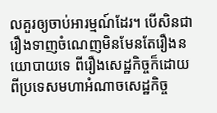លគួរឲ្យចាប់អារម្មណ៍ដែរ។ បើសិនជារឿងទាញចំណេញមិនមែនតែរឿងនយោបាយទេ ពីរឿងសេដ្ឋកិច្ចក៏ដោយ ពីប្រទេសមហាអំណាចសេដ្ឋកិច្ច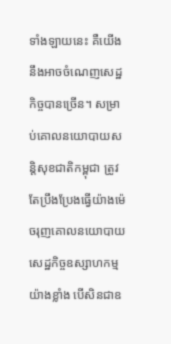ទាំងឡាយនេះ គឺយើងនឹងអាចចំណេញសេដ្ឋកិច្ចបានច្រើន។ សម្រាប់គោលនយោបាយសន្តិសុខជាតិកម្ពុជា ត្រូវតែប្រឹងប្រែងធ្វើយ៉ាងម៉េចរុញគោលនយោបាយសេដ្ឋកិច្ចឧស្សាហកម្មយ៉ាងខ្លាំង បើសិនជាឧ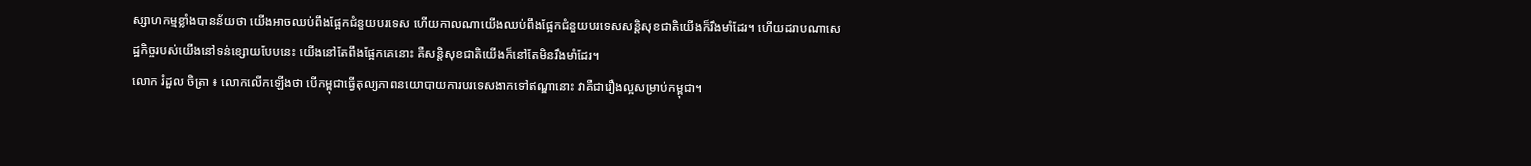ស្សាហកម្មខ្លាំងបានន័យថា យើងអាចឈប់ពឹងផ្អែកជំនួយបរទេស ហើយកាលណាយើងឈប់ពឹងផ្អែកជំនួយបរទេសសន្តិសុខជាតិយើងក៏រឹងមាំដែរ។ ហើយដរាបណាសេដ្ឋកិច្ចរបស់យើងនៅទន់ខ្សោយបែបនេះ យើងនៅតែពឹងផ្អែកគេនោះ គឺសន្តិសុខជាតិយើងក៏នៅតែមិនរឹងមាំដែរ។
លោក រំដួល ចិត្រា ៖ លោកលើកឡើងថា បើកម្ពុជាធ្វើតុល្យភាពនយោបាយការបរទេសងាកទៅឥណ្ឌានោះ វាគឺជារឿងល្អសម្រាប់កម្ពុជា។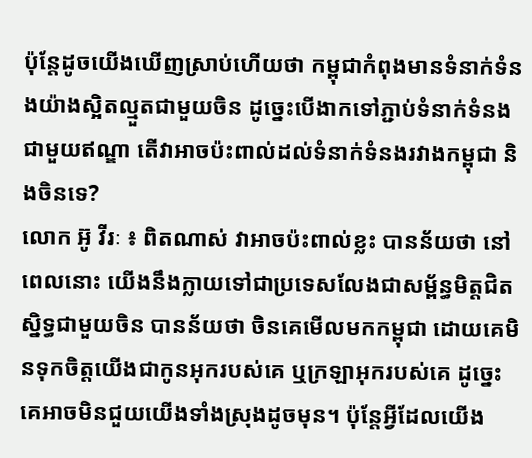ប៉ុន្តែដូចយើងឃើញស្រាប់ហើយថា កម្ពុជាកំពុងមានទំនាក់ទំនងយ៉ាងស្អិតល្មួតជាមួយចិន ដូច្នេះបើងាកទៅភ្ជាប់ទំនាក់ទំនងជាមួយឥណ្ឌា តើវាអាចប៉ះពាល់ដល់ទំនាក់ទំនងរវាងកម្ពុជា និងចិនទេ?
លោក អ៊ូ វីរៈ ៖ ពិតណាស់ វាអាចប៉ះពាល់ខ្លះ បានន័យថា នៅពេលនោះ យើងនឹងក្លាយទៅជាប្រទេសលែងជាសម្ព័ន្ធមិត្តជិតស្និទ្ធជាមួយចិន បានន័យថា ចិនគេមើលមកកម្ពុជា ដោយគេមិនទុកចិត្តយើងជាកូនអុករបស់គេ ឬក្រឡាអុករបស់គេ ដូច្នេះគេអាចមិនជួយយើងទាំងស្រុងដូចមុន។ ប៉ុន្តែអ្វីដែលយើង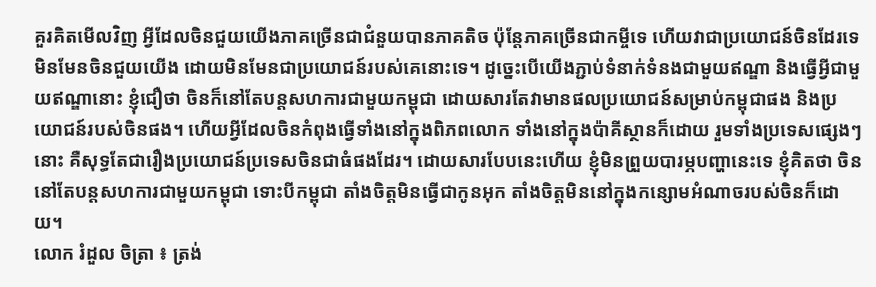គួរគិតមើលវិញ អ្វីដែលចិនជួយយើងភាគច្រើនជាជំនួយបានភាគតិច ប៉ុន្តែភាគច្រើនជាកម្ចីទេ ហើយវាជាប្រយោជន៍ចិនដែរទេ មិនមែនចិនជួយយើង ដោយមិនមែនជាប្រយោជន៍របស់គេនោះទេ។ ដូច្នេះបើយើងភ្ជាប់ទំនាក់ទំនងជាមួយឥណ្ឌា និងធ្វើអ្វីជាមួយឥណ្ឌានោះ ខ្ញុំជឿថា ចិនក៏នៅតែបន្តសហការជាមួយកម្ពុជា ដោយសារតែវាមានផលប្រយោជន៍សម្រាប់កម្ពុជាផង និងប្រយោជន៍របស់ចិនផង។ ហើយអ្វីដែលចិនកំពុងធ្វើទាំងនៅក្នុងពិភពលោក ទាំងនៅក្នុងប៉ាគីស្ថានក៏ដោយ រួមទាំងប្រទេសផ្សេងៗនោះ គឺសុទ្ធតែជារឿងប្រយោជន៍ប្រទេសចិនជាធំផងដែរ។ ដោយសារបែបនេះហើយ ខ្ញុំមិនព្រួយបារម្ភបញ្ហានេះទេ ខ្ញុំគិតថា ចិននៅតែបន្តសហការជាមួយកម្ពុជា ទោះបីកម្ពុជា តាំងចិត្តមិនធ្វើជាកូនអុក តាំងចិត្តមិននៅក្នុងកន្សោមអំណាចរបស់ចិនក៏ដោយ។
លោក រំដួល ចិត្រា ៖ ត្រង់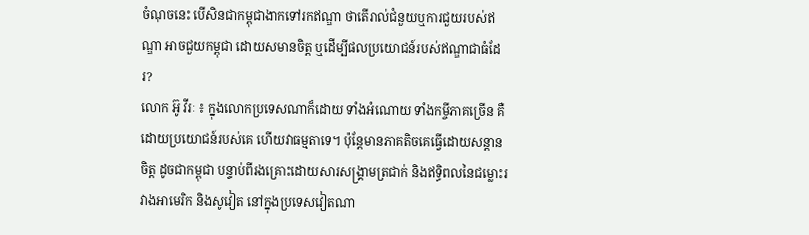ចំណុចនេះ បើសិនជាកម្ពុជាងាកទៅរកឥណ្ឌា ថាតើរាល់ជំនួយឬការជួយរបស់ឥណ្ឌា អាចជួយកម្ពុជា ដោយសមានចិត្ត ឬដើម្បីផលប្រយោជន៍របស់ឥណ្ឌាជាធំដែរ?
លោក អ៊ូ វីរៈ ៖ ក្នុងលោកប្រទេសណាក៏ដោយ ទាំងអំណោយ ទាំងកម្ចីភាគច្រើន គឺដោយប្រយោជន៍របស់គេ ហើយវាធម្មតាទេ។ ប៉ុន្តែមានភាគតិចគេធ្វើដោយសន្ដានចិត្ត ដូចជាកម្ពុជា បន្ទាប់ពីរងគ្រោះដោយសារសង្គ្រាមត្រជាក់ និងឥទ្ធិពលនៃជម្លោះរវាងអាមេរិក និងសូវៀត នៅក្នុងប្រទេសវៀតណា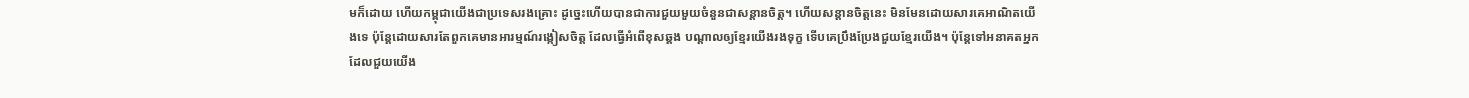មក៏ដោយ ហើយកម្ពុជាយើងជាប្រទេសរងគ្រោះ ដូច្នេះហើយបានជាការជួយមួយចំនួនជាសន្ដានចិត្ត។ ហើយសន្ដានចិត្តនេះ មិនមែនដោយសារគេអាណិតយើងទេ ប៉ុន្តែដោយសារតែពួកគេមានអារម្មណ៍រង្កៀសចិត្ត ដែលធ្វើអំពើខុសឆ្គង បណ្ដាលឲ្យខ្មែរយើងរងទុក្ខ ទើបគេប្រឹងប្រែងជួយខ្មែរយើង។ ប៉ុន្តែទៅអនាគតអ្នកដែលជួយយើង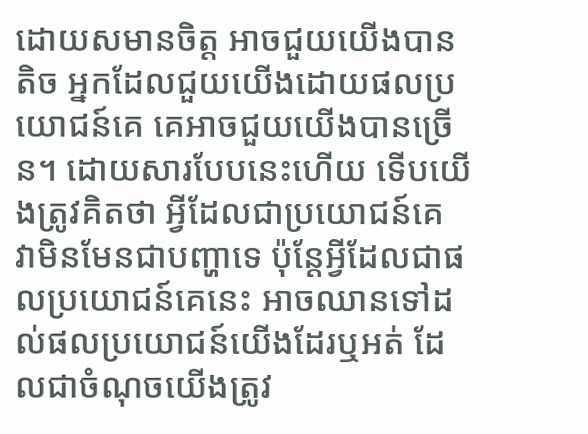ដោយសមានចិត្ត អាចជួយយើងបានតិច អ្នកដែលជួយយើងដោយផលប្រយោជន៍គេ គេអាចជួយយើងបានច្រើន។ ដោយសារបែបនេះហើយ ទើបយើងត្រូវគិតថា អ្វីដែលជាប្រយោជន៍គេ វាមិនមែនជាបញ្ហាទេ ប៉ុន្តែអ្វីដែលជាផលប្រយោជន៍គេនេះ អាចឈានទៅដល់ផលប្រយោជន៍យើងដែរឬអត់ ដែលជាចំណុចយើងត្រូវ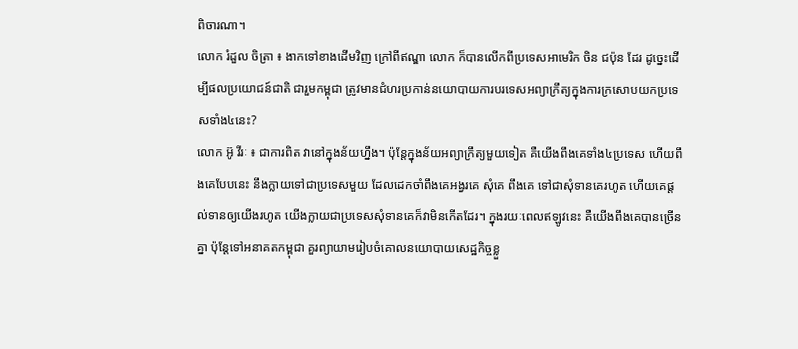ពិចារណា។
លោក រំដួល ចិត្រា ៖ ងាកទៅខាងដើមវិញ ក្រៅពីឥណ្ឌា លោក ក៏បានលើកពីប្រទេសអាមេរិក ចិន ជប៉ុន ដែរ ដូច្នេះដើម្បីផលប្រយោជន៍ជាតិ ជារួមកម្ពុជា ត្រូវមានជំហរប្រកាន់នយោបាយការបរទេសអព្យាក្រឹត្យក្នុងការក្រសោបយកប្រទេសទាំង៤នេះ?
លោក អ៊ូ វីរៈ ៖ ជាការពិត វានៅក្នុងន័យហ្នឹង។ ប៉ុន្តែក្នុងន័យអព្យាក្រឹត្យមួយទៀត គឺយើងពឹងគេទាំង៤ប្រទេស ហើយពឹងគេបែបនេះ នឹងក្លាយទៅជាប្រទេសមួយ ដែលដេកចាំពឹងគេអង្វរគេ សុំគេ ពឹងគេ ទៅជាសុំទានគេរហូត ហើយគេផ្ដល់ទានឲ្យយើងរហូត យើងក្លាយជាប្រទេសសុំទានគេក៏វាមិនកើតដែរ។ ក្នុងរយៈពេលឥឡូវនេះ គឺយើងពឹងគេបានច្រើនគ្នា ប៉ុន្តែទៅអនាគតកម្ពុជា គួរព្យាយាមរៀបចំគោលនយោបាយសេដ្ឋកិច្ចខ្លួ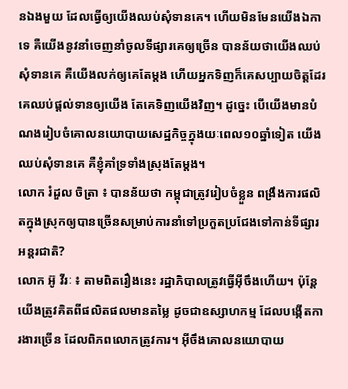នឯងមួយ ដែលធ្វើឲ្យយើងឈប់សុំទានគេ។ ហើយមិនមែនយើងឯកាទេ គឺយើងនូវនាំចេញនាំចូលទីផ្សារគេឲ្យច្រើន បានន័យថាយើងឈប់សុំទានគេ គឺយើងលក់ឲ្យគេតែម្ដង ហើយអ្នកទិញក៏គេសប្បាយចិត្តដែរ គេឈប់ផ្ដល់ទានឲ្យយើង តែគេទិញយើងវិញ។ ដូច្នេះ បើយើងមានបំណងរៀបចំគោលនយោបាយសេដ្ឋកិច្ចក្នុងយៈពេល១០ឆ្នាំទៀត យើងឈប់សុំទានគេ គឺខ្ញុំគាំទ្រទាំងស្រុងតែម្ដង។
លោក រំដួល ចិត្រា ៖ បានន័យថា កម្ពុជាត្រូវរៀបចំខ្លួន ពង្រឹងការផលិតក្នុងស្រុកឲ្យបានច្រើនសម្រាប់ការនាំទៅប្រកួតប្រជែងទៅកាន់ទីផ្សារអន្តរជាតិ?
លោក អ៊ូ វីរៈ ៖ តាមពិតរឿងនេះ រដ្ឋាភិបាលត្រូវធ្វើអ៊ីចឹងហើយ។ ប៉ុន្តែយើងត្រូវគិតពីផលិតផលមានតម្លៃ ដូចជាឧស្សាហកម្ម ដែលបង្កើតការងារច្រើន ដែលពិភពលោកត្រូវការ។ អ៊ីចឹងគោលនយោបាយ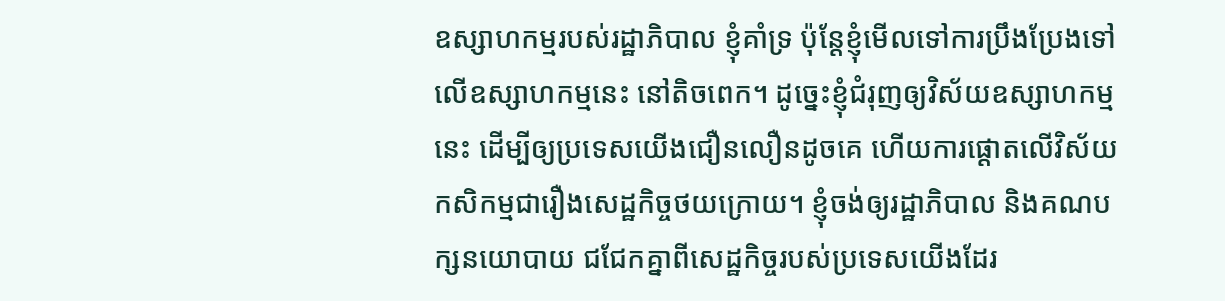ឧស្សាហកម្មរបស់រដ្ឋាភិបាល ខ្ញុំគាំទ្រ ប៉ុន្តែខ្ញុំមើលទៅការប្រឹងប្រែងទៅលើឧស្សាហកម្មនេះ នៅតិចពេក។ ដូច្នេះខ្ញុំជំរុញឲ្យវិស័យឧស្សាហកម្មនេះ ដើម្បីឲ្យប្រទេសយើងជឿនលឿនដូចគេ ហើយការផ្ដោតលើវិស័យកសិកម្មជារឿងសេដ្ឋកិច្ចថយក្រោយ។ ខ្ញុំចង់ឲ្យរដ្ឋាភិបាល និងគណបក្សនយោបាយ ជជែកគ្នាពីសេដ្ឋកិច្ចរបស់ប្រទេសយើងដែរ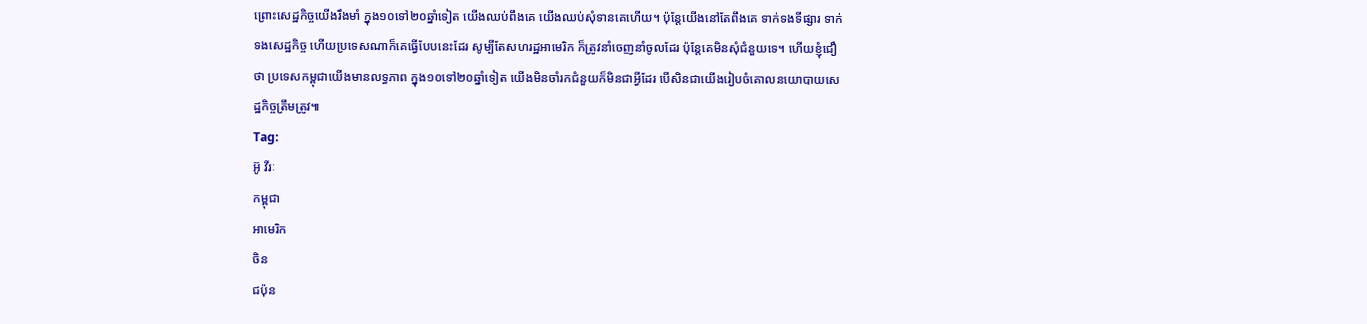ព្រោះសេដ្ឋកិច្ចយើងរឹងមាំ ក្នុង១០ទៅ២០ឆ្នាំទៀត យើងឈប់ពឹងគេ យើងឈប់សុំទានគេហើយ។ ប៉ុន្តែយើងនៅតែពឹងគេ ទាក់ទងទីផ្សារ ទាក់ទងសេដ្ឋកិច្ច ហើយប្រទេសណាក៏គេធ្វើបែបនេះដែរ សូម្បីតែសហរដ្ឋអាមេរិក ក៏ត្រូវនាំចេញនាំចូលដែរ ប៉ុន្តែគេមិនសុំជំនួយទេ។ ហើយខ្ញុំជឿថា ប្រទេសកម្ពុជាយើងមានលទ្ធភាព ក្នុង១០ទៅ២០ឆ្នាំទៀត យើងមិនចាំរកជំនួយក៏មិនជាអ្វីដែរ បើសិនជាយើងរៀបចំគោលនយោបាយសេដ្ឋកិច្ចត្រឹមត្រូវ៕
Tag:
អ៊ូ វីរៈ
កម្ពុជា
អាមេរិក
ចិន
ជប៉ុន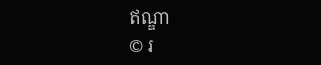ឥណ្ឌា
© រ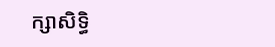ក្សាសិទ្ធិ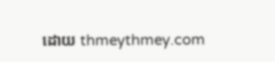ដោយ thmeythmey.com